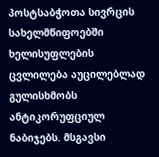პოსტსაბჭოთა სივრცის სახელმწიფოებში ხელისუფლების ცვლილება აუცილებლად
გულისხმობს ანტიკორუფციულ ნაბიჯებს. მსგავსი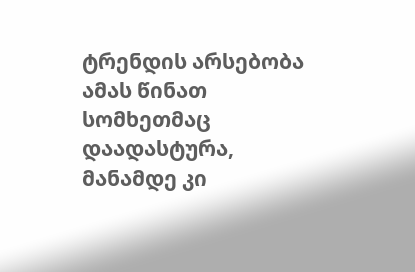ტრენდის არსებობა ამას წინათ სომხეთმაც დაადასტურა, მანამდე კი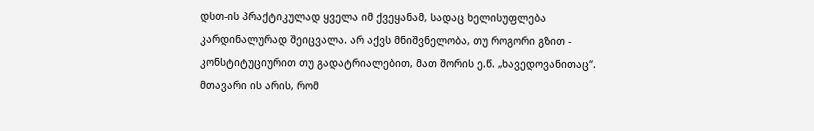დსთ-ის პრაქტიკულად ყველა იმ ქვეყანამ, სადაც ხელისუფლება კარდინალურად შეიცვალა. არ აქვს მნიშვნელობა, თუ როგორი გზით - კონსტიტუციურით თუ გადატრიალებით, მათ შორის ე.წ. „ხავედოვანითაც“. მთავარი ის არის, რომ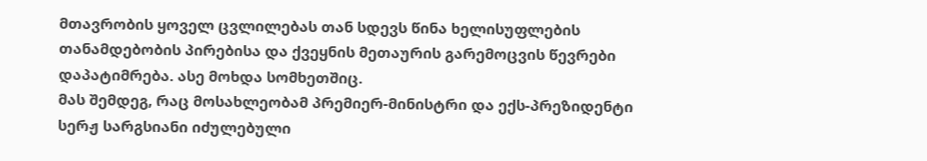მთავრობის ყოველ ცვლილებას თან სდევს წინა ხელისუფლების თანამდებობის პირებისა და ქვეყნის მეთაურის გარემოცვის წევრები დაპატიმრება. ასე მოხდა სომხეთშიც.
მას შემდეგ, რაც მოსახლეობამ პრემიერ-მინისტრი და ექს-პრეზიდენტი სერჟ სარგსიანი იძულებული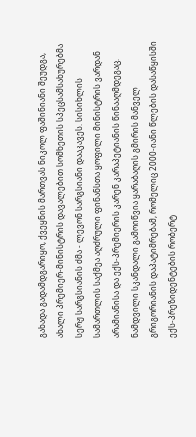გახადა გადამდგარიყო, ქვეყნის მართვას ნიკოლ ფაშინიანი შეუდგა, ახალი პრემიერ-მინისტრის დავალებით სომხეთის სპეცსამსახურებმა სერჟ სარგსიანის ძმა - ლევონ სარგსიანი დააკავეს. სისიხლის სამართლის საქმეა აღძრული ფინანსთა ყოფილი მინისტრის ვარდან არამიანისა და ექს-პრემიერის კარენ კარაპეტიანის წინააღმდეგაც. ნამდვილი სკანდალი გამოიწვია ყარაბაღის გმირის მანველ გრიგორიანის დაპატიმრებამ, რომელიც 2000-იანი წლების დასაწყისში ექს-პრეზიდენტების რობერტ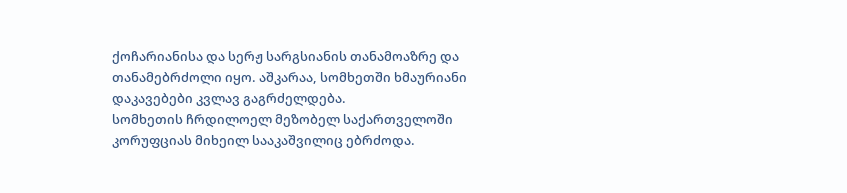ქოჩარიანისა და სერჟ სარგსიანის თანამოაზრე და თანამებრძოლი იყო. აშკარაა, სომხეთში ხმაურიანი დაკავებები კვლავ გაგრძელდება.
სომხეთის ჩრდილოელ მეზობელ საქართველოში კორუფციას მიხეილ სააკაშვილიც ებრძოდა.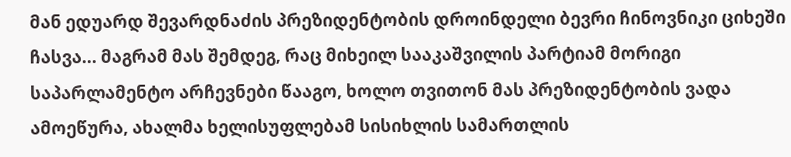მან ედუარდ შევარდნაძის პრეზიდენტობის დროინდელი ბევრი ჩინოვნიკი ციხეში ჩასვა... მაგრამ მას შემდეგ, რაც მიხეილ სააკაშვილის პარტიამ მორიგი საპარლამენტო არჩევნები წააგო, ხოლო თვითონ მას პრეზიდენტობის ვადა ამოეწურა, ახალმა ხელისუფლებამ სისიხლის სამართლის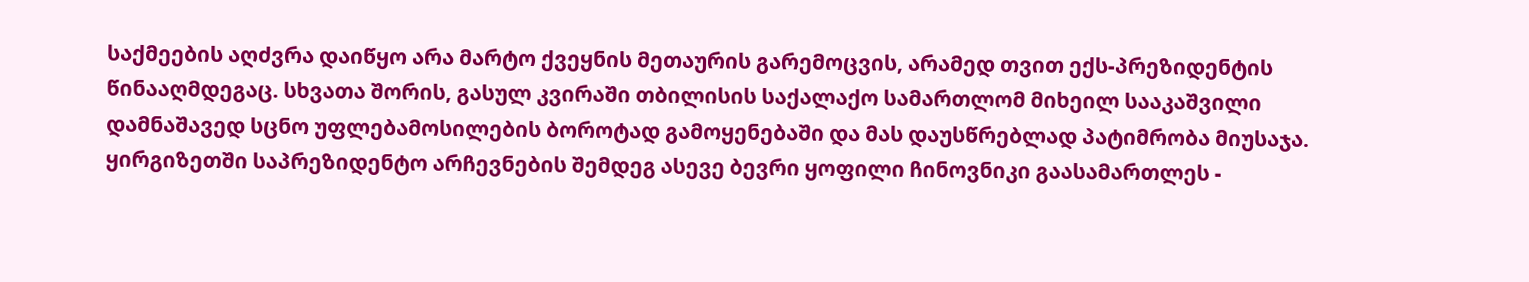საქმეების აღძვრა დაიწყო არა მარტო ქვეყნის მეთაურის გარემოცვის, არამედ თვით ექს-პრეზიდენტის წინააღმდეგაც. სხვათა შორის, გასულ კვირაში თბილისის საქალაქო სამართლომ მიხეილ სააკაშვილი დამნაშავედ სცნო უფლებამოსილების ბოროტად გამოყენებაში და მას დაუსწრებლად პატიმრობა მიუსაჯა.
ყირგიზეთში საპრეზიდენტო არჩევნების შემდეგ ასევე ბევრი ყოფილი ჩინოვნიკი გაასამართლეს -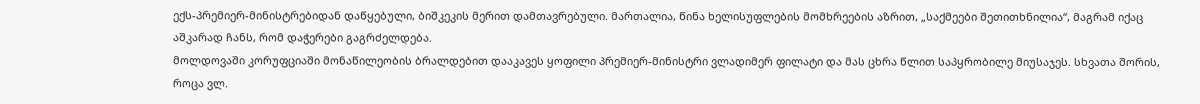ექს-პრემიერ-მინისტრებიდან დაწყებული, ბიშკეკის მერით დამთავრებული. მართალია, წინა ხელისუფლების მომხრეების აზრით, „საქმეები შეთითხნილია“, მაგრამ იქაც აშკარად ჩანს, რომ დაჭერები გაგრძელდება.
მოლდოვაში კორუფციაში მონაწილეობის ბრალდებით დააკავეს ყოფილი პრემიერ-მინისტრი ვლადიმერ ფილატი და მას ცხრა წლით საპყრობილე მიუსაჯეს. სხვათა შორის, როცა ვლ.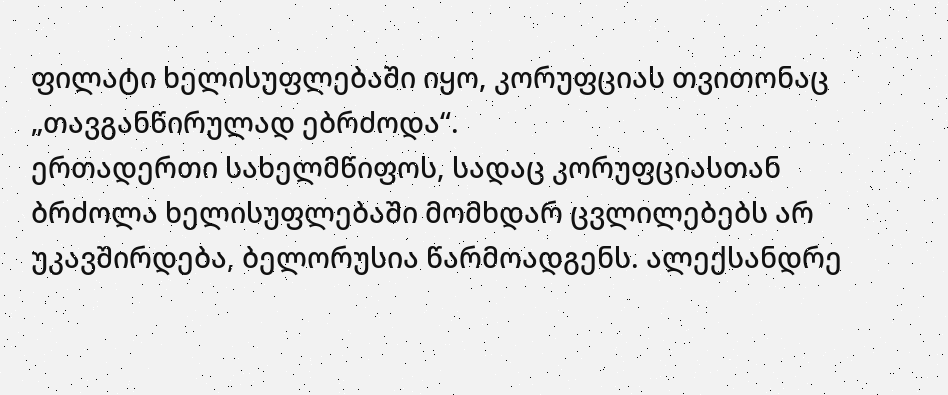ფილატი ხელისუფლებაში იყო, კორუფციას თვითონაც „თავგანწირულად ებრძოდა“.
ერთადერთი სახელმწიფოს, სადაც კორუფციასთან ბრძოლა ხელისუფლებაში მომხდარ ცვლილებებს არ უკავშირდება, ბელორუსია წარმოადგენს. ალექსანდრე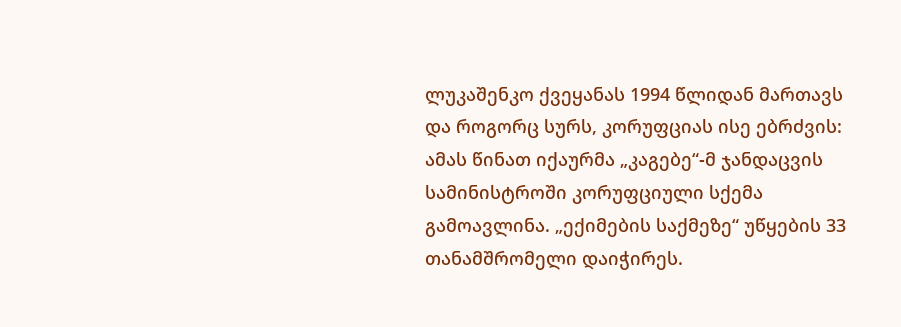ლუკაშენკო ქვეყანას 1994 წლიდან მართავს და როგორც სურს, კორუფციას ისე ებრძვის: ამას წინათ იქაურმა „კაგებე“-მ ჯანდაცვის სამინისტროში კორუფციული სქემა გამოავლინა. „ექიმების საქმეზე“ უწყების 33 თანამშრომელი დაიჭირეს.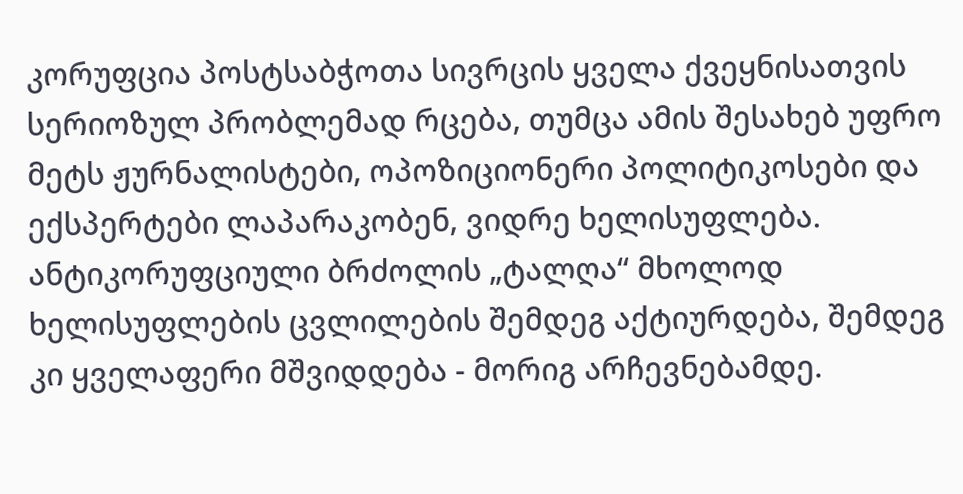კორუფცია პოსტსაბჭოთა სივრცის ყველა ქვეყნისათვის სერიოზულ პრობლემად რცება, თუმცა ამის შესახებ უფრო მეტს ჟურნალისტები, ოპოზიციონერი პოლიტიკოსები და ექსპერტები ლაპარაკობენ, ვიდრე ხელისუფლება. ანტიკორუფციული ბრძოლის „ტალღა“ მხოლოდ ხელისუფლების ცვლილების შემდეგ აქტიურდება, შემდეგ კი ყველაფერი მშვიდდება - მორიგ არჩევნებამდე.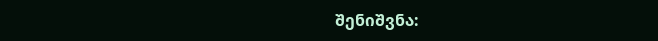შენიშვნა: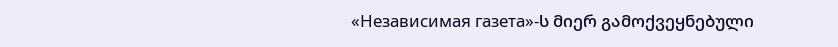«Независимая газета»-ს მიერ გამოქვეყნებული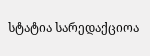სტატია სარედაქციოა